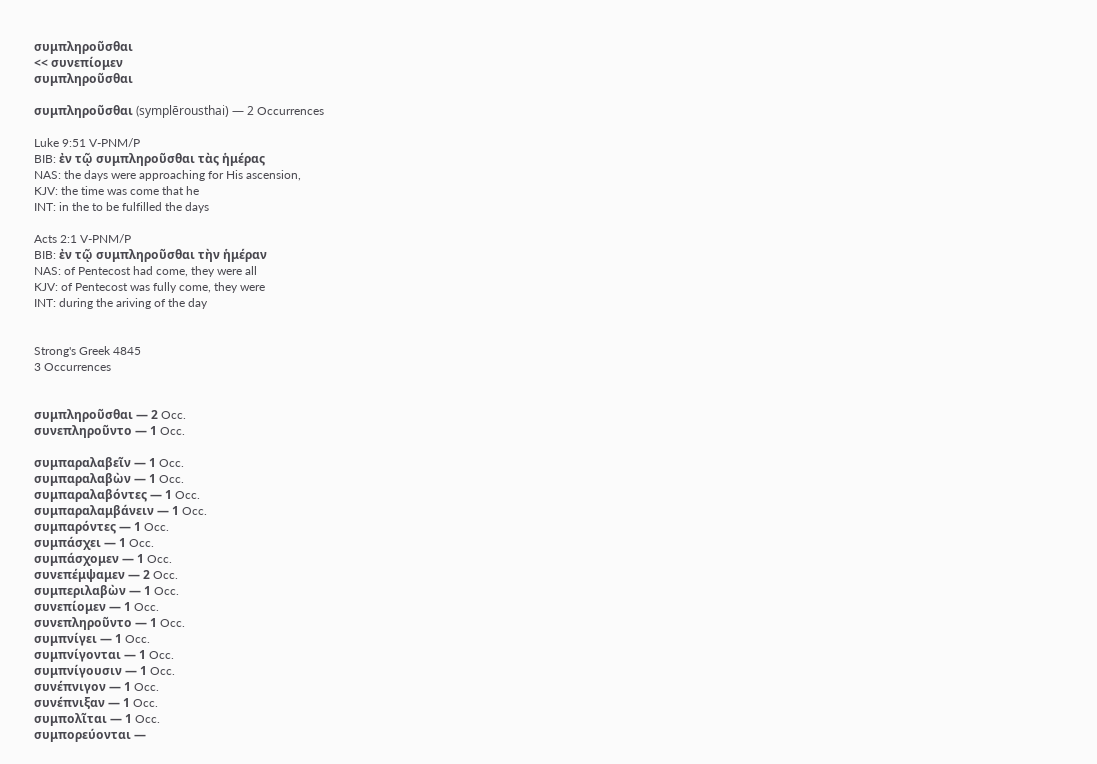συμπληροῦσθαι
<< συνεπίομεν
συμπληροῦσθαι

συμπληροῦσθαι (symplērousthai) — 2 Occurrences

Luke 9:51 V-PNM/P
BIB: ἐν τῷ συμπληροῦσθαι τὰς ἡμέρας
NAS: the days were approaching for His ascension,
KJV: the time was come that he
INT: in the to be fulfilled the days

Acts 2:1 V-PNM/P
BIB: ἐν τῷ συμπληροῦσθαι τὴν ἡμέραν
NAS: of Pentecost had come, they were all
KJV: of Pentecost was fully come, they were
INT: during the ariving of the day


Strong's Greek 4845
3 Occurrences


συμπληροῦσθαι — 2 Occ.
συνεπληροῦντο — 1 Occ.

συμπαραλαβεῖν — 1 Occ.
συμπαραλαβὼν — 1 Occ.
συμπαραλαβόντες — 1 Occ.
συμπαραλαμβάνειν — 1 Occ.
συμπαρόντες — 1 Occ.
συμπάσχει — 1 Occ.
συμπάσχομεν — 1 Occ.
συνεπέμψαμεν — 2 Occ.
συμπεριλαβὼν — 1 Occ.
συνεπίομεν — 1 Occ.
συνεπληροῦντο — 1 Occ.
συμπνίγει — 1 Occ.
συμπνίγονται — 1 Occ.
συμπνίγουσιν — 1 Occ.
συνέπνιγον — 1 Occ.
συνέπνιξαν — 1 Occ.
συμπολῖται — 1 Occ.
συμπορεύονται —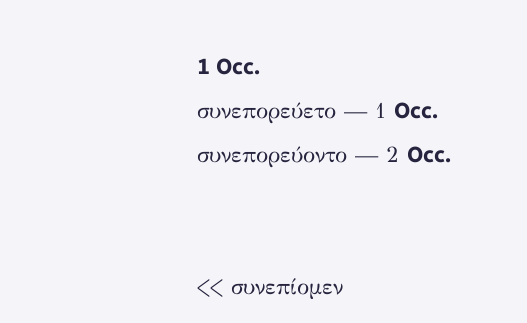1 Occ.
συνεπορεύετο — 1 Occ.
συνεπορεύοντο — 2 Occ.


<< συνεπίομεν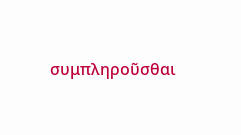συμπληροῦσθαι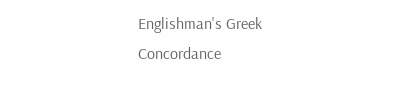Englishman's Greek Concordance